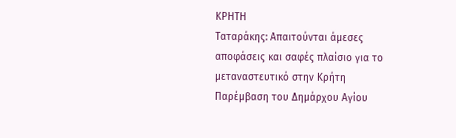ΚΡΗΤΗ
Ταταράκης: Απαιτούνται άμεσες αποφάσεις και σαφές πλαίσιο για το μεταναστευτικό στην Κρήτη
Παρέμβαση του Δημάρχου Αγίου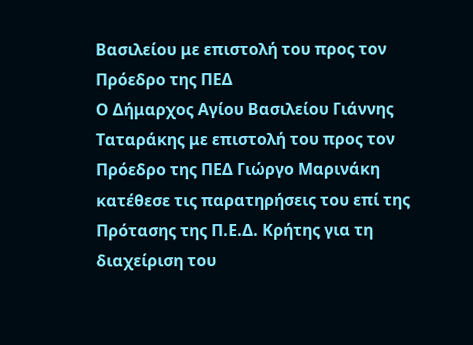Βασιλείου με επιστολή του προς τον Πρόεδρο της ΠΕΔ
Ο Δήμαρχος Αγίου Βασιλείου Γιάννης Ταταράκης με επιστολή του προς τον Πρόεδρο της ΠΕΔ Γιώργο Μαρινάκη κατέθεσε τις παρατηρήσεις του επί της Πρότασης της Π.Ε.Δ. Κρήτης για τη διαχείριση του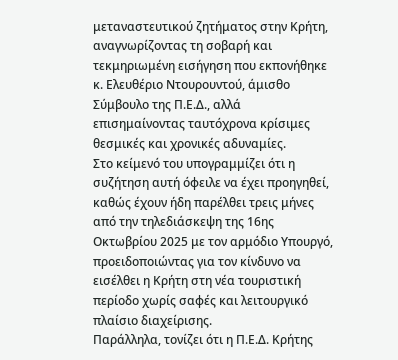μεταναστευτικού ζητήματος στην Κρήτη, αναγνωρίζοντας τη σοβαρή και τεκμηριωμένη εισήγηση που εκπονήθηκε κ. Ελευθέριο Ντουρουντού, άμισθο Σύμβουλο της Π.Ε.Δ., αλλά επισημαίνοντας ταυτόχρονα κρίσιμες θεσμικές και χρονικές αδυναμίες.
Στο κείμενό του υπογραμμίζει ότι η συζήτηση αυτή όφειλε να έχει προηγηθεί, καθώς έχουν ήδη παρέλθει τρεις μήνες από την τηλεδιάσκεψη της 16ης Οκτωβρίου 2025 με τον αρμόδιο Υπουργό, προειδοποιώντας για τον κίνδυνο να εισέλθει η Κρήτη στη νέα τουριστική περίοδο χωρίς σαφές και λειτουργικό πλαίσιο διαχείρισης.
Παράλληλα, τονίζει ότι η Π.Ε.Δ. Κρήτης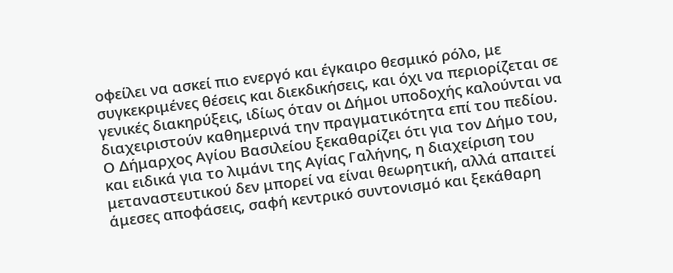οφείλει να ασκεί πιο ενεργό και έγκαιρο θεσμικό ρόλο, με συγκεκριμένες θέσεις και διεκδικήσεις, και όχι να περιορίζεται σε γενικές διακηρύξεις, ιδίως όταν οι Δήμοι υποδοχής καλούνται να διαχειριστούν καθημερινά την πραγματικότητα επί του πεδίου.
Ο Δήμαρχος Αγίου Βασιλείου ξεκαθαρίζει ότι για τον Δήμο του, και ειδικά για το λιμάνι της Αγίας Γαλήνης, η διαχείριση του μεταναστευτικού δεν μπορεί να είναι θεωρητική, αλλά απαιτεί άμεσες αποφάσεις, σαφή κεντρικό συντονισμό και ξεκάθαρη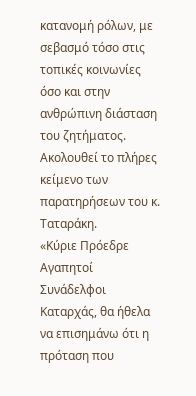κατανομή ρόλων, με σεβασμό τόσο στις τοπικές κοινωνίες όσο και στην ανθρώπινη διάσταση του ζητήματος. Ακολουθεί το πλήρες κείμενο των παρατηρήσεων του κ. Ταταράκη.
«Κύριε Πρόεδρε
Αγαπητοί Συνάδελφοι
Καταρχάς, θα ήθελα να επισημάνω ότι η πρόταση που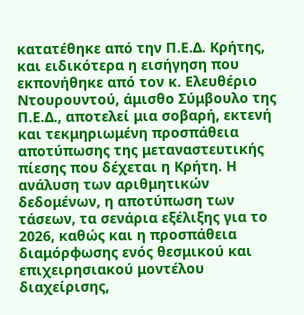κατατέθηκε από την Π.Ε.Δ. Κρήτης, και ειδικότερα η εισήγηση που εκπονήθηκε από τον κ. Ελευθέριο Ντουρουντού, άμισθο Σύμβουλο της Π.Ε.Δ., αποτελεί μια σοβαρή, εκτενή και τεκμηριωμένη προσπάθεια αποτύπωσης της μεταναστευτικής πίεσης που δέχεται η Κρήτη. Η ανάλυση των αριθμητικών δεδομένων, η αποτύπωση των τάσεων, τα σενάρια εξέλιξης για το 2026, καθώς και η προσπάθεια διαμόρφωσης ενός θεσμικού και επιχειρησιακού μοντέλου διαχείρισης,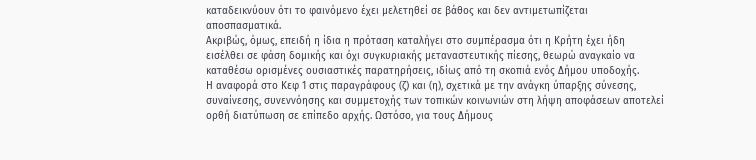καταδεικνύουν ότι το φαινόμενο έχει μελετηθεί σε βάθος και δεν αντιμετωπίζεται αποσπασματικά.
Ακριβώς, όμως, επειδή η ίδια η πρόταση καταλήγει στο συμπέρασμα ότι η Κρήτη έχει ήδη εισέλθει σε φάση δομικής και όχι συγκυριακής μεταναστευτικής πίεσης, θεωρώ αναγκαίο να καταθέσω ορισμένες ουσιαστικές παρατηρήσεις, ιδίως από τη σκοπιά ενός Δήμου υποδοχής.
Η αναφορά στο Κεφ 1 στις παραγράφους (ζ) και (η), σχετικά με την ανάγκη ύπαρξης σύνεσης, συναίνεσης, συνεννόησης και συμμετοχής των τοπικών κοινωνιών στη λήψη αποφάσεων αποτελεί ορθή διατύπωση σε επίπεδο αρχής. Ωστόσο, για τους Δήμους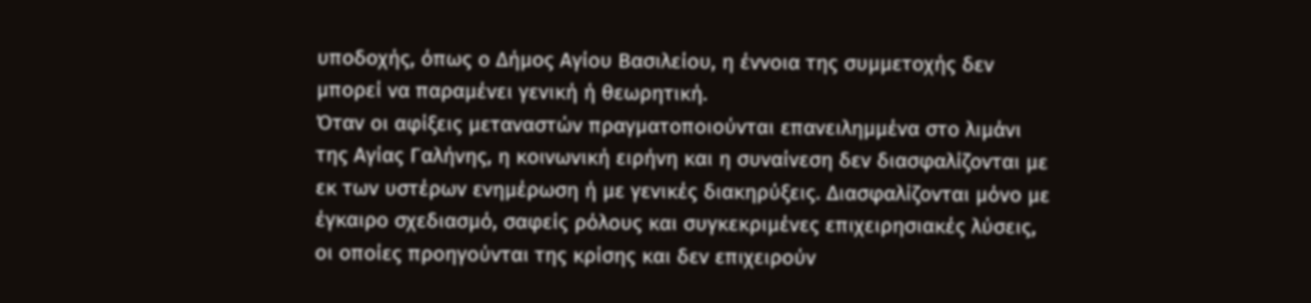υποδοχής, όπως ο Δήμος Αγίου Βασιλείου, η έννοια της συμμετοχής δεν μπορεί να παραμένει γενική ή θεωρητική.
Όταν οι αφίξεις μεταναστών πραγματοποιούνται επανειλημμένα στο λιμάνι της Αγίας Γαλήνης, η κοινωνική ειρήνη και η συναίνεση δεν διασφαλίζονται με εκ των υστέρων ενημέρωση ή με γενικές διακηρύξεις. Διασφαλίζονται μόνο με έγκαιρο σχεδιασμό, σαφείς ρόλους και συγκεκριμένες επιχειρησιακές λύσεις, οι οποίες προηγούνται της κρίσης και δεν επιχειρούν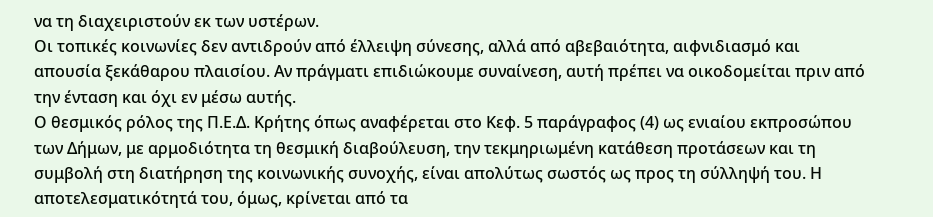να τη διαχειριστούν εκ των υστέρων.
Οι τοπικές κοινωνίες δεν αντιδρούν από έλλειψη σύνεσης, αλλά από αβεβαιότητα, αιφνιδιασμό και απουσία ξεκάθαρου πλαισίου. Αν πράγματι επιδιώκουμε συναίνεση, αυτή πρέπει να οικοδομείται πριν από την ένταση και όχι εν μέσω αυτής.
Ο θεσμικός ρόλος της Π.Ε.Δ. Κρήτης όπως αναφέρεται στο Κεφ. 5 παράγραφος (4) ως ενιαίου εκπροσώπου των Δήμων, με αρμοδιότητα τη θεσμική διαβούλευση, την τεκμηριωμένη κατάθεση προτάσεων και τη συμβολή στη διατήρηση της κοινωνικής συνοχής, είναι απολύτως σωστός ως προς τη σύλληψή του. Η αποτελεσματικότητά του, όμως, κρίνεται από τα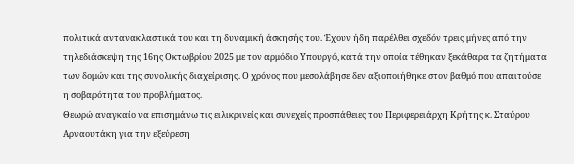πολιτικά αντανακλαστικά του και τη δυναμική άσκησής του. Έχουν ήδη παρέλθει σχεδόν τρεις μήνες από την τηλεδιάσκεψη της 16ης Οκτωβρίου 2025 με τον αρμόδιο Υπουργό, κατά την οποία τέθηκαν ξεκάθαρα τα ζητήματα των δομών και της συνολικής διαχείρισης. Ο χρόνος που μεσολάβησε δεν αξιοποιήθηκε στον βαθμό που απαιτούσε η σοβαρότητα του προβλήματος.
Θεωρώ αναγκαίο να επισημάνω τις ειλικρινείς και συνεχείς προσπάθειες του Περιφερειάρχη Κρήτης κ. Σταύρου Αρναουτάκη για την εξεύρεση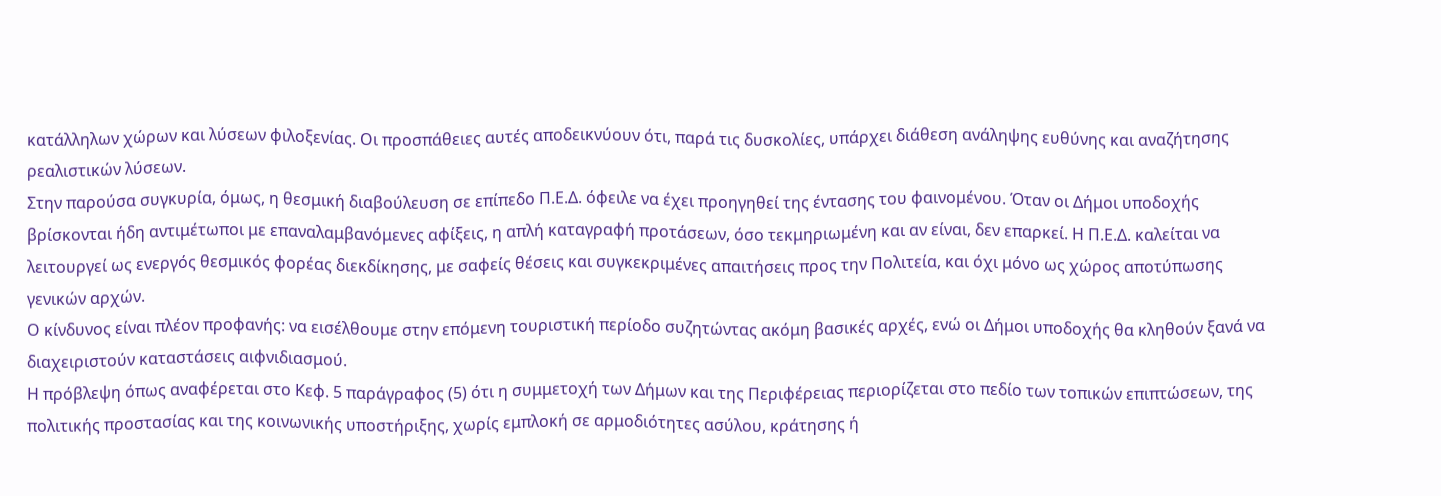κατάλληλων χώρων και λύσεων φιλοξενίας. Οι προσπάθειες αυτές αποδεικνύουν ότι, παρά τις δυσκολίες, υπάρχει διάθεση ανάληψης ευθύνης και αναζήτησης ρεαλιστικών λύσεων.
Στην παρούσα συγκυρία, όμως, η θεσμική διαβούλευση σε επίπεδο Π.Ε.Δ. όφειλε να έχει προηγηθεί της έντασης του φαινομένου. Όταν οι Δήμοι υποδοχής βρίσκονται ήδη αντιμέτωποι με επαναλαμβανόμενες αφίξεις, η απλή καταγραφή προτάσεων, όσο τεκμηριωμένη και αν είναι, δεν επαρκεί. Η Π.Ε.Δ. καλείται να λειτουργεί ως ενεργός θεσμικός φορέας διεκδίκησης, με σαφείς θέσεις και συγκεκριμένες απαιτήσεις προς την Πολιτεία, και όχι μόνο ως χώρος αποτύπωσης γενικών αρχών.
Ο κίνδυνος είναι πλέον προφανής: να εισέλθουμε στην επόμενη τουριστική περίοδο συζητώντας ακόμη βασικές αρχές, ενώ οι Δήμοι υποδοχής θα κληθούν ξανά να διαχειριστούν καταστάσεις αιφνιδιασμού.
Η πρόβλεψη όπως αναφέρεται στο Κεφ. 5 παράγραφος (5) ότι η συμμετοχή των Δήμων και της Περιφέρειας περιορίζεται στο πεδίο των τοπικών επιπτώσεων, της πολιτικής προστασίας και της κοινωνικής υποστήριξης, χωρίς εμπλοκή σε αρμοδιότητες ασύλου, κράτησης ή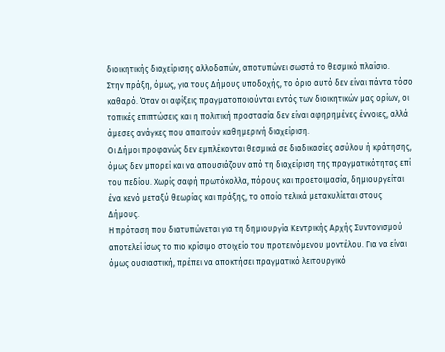διοικητικής διαχείρισης αλλοδαπών, αποτυπώνει σωστά το θεσμικό πλαίσιο.
Στην πράξη, όμως, για τους Δήμους υποδοχής, το όριο αυτό δεν είναι πάντα τόσο καθαρό. Όταν οι αφίξεις πραγματοποιούνται εντός των διοικητικών μας ορίων, οι τοπικές επιπτώσεις και η πολιτική προστασία δεν είναι αφηρημένες έννοιες, αλλά άμεσες ανάγκες που απαιτούν καθημερινή διαχείριση.
Οι Δήμοι προφανώς δεν εμπλέκονται θεσμικά σε διαδικασίες ασύλου ή κράτησης, όμως δεν μπορεί και να απουσιάζουν από τη διαχείριση της πραγματικότητας επί του πεδίου. Χωρίς σαφή πρωτόκολλα, πόρους και προετοιμασία, δημιουργείται ένα κενό μεταξύ θεωρίας και πράξης, το οποίο τελικά μετακυλίεται στους Δήμους.
Η πρόταση που διατυπώνεται για τη δημιουργία Κεντρικής Αρχής Συντονισμού αποτελεί ίσως το πιο κρίσιμο στοιχείο του προτεινόμενου μοντέλου. Για να είναι όμως ουσιαστική, πρέπει να αποκτήσει πραγματικό λειτουργικό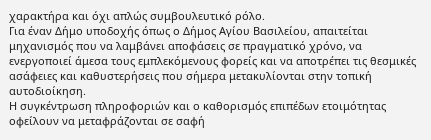χαρακτήρα και όχι απλώς συμβουλευτικό ρόλο.
Για έναν Δήμο υποδοχής όπως ο Δήμος Αγίου Βασιλείου, απαιτείται μηχανισμός που να λαμβάνει αποφάσεις σε πραγματικό χρόνο, να ενεργοποιεί άμεσα τους εμπλεκόμενους φορείς και να αποτρέπει τις θεσμικές ασάφειες και καθυστερήσεις που σήμερα μετακυλίονται στην τοπική αυτοδιοίκηση.
Η συγκέντρωση πληροφοριών και ο καθορισμός επιπέδων ετοιμότητας οφείλουν να μεταφράζονται σε σαφή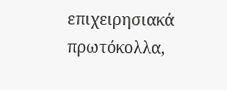επιχειρησιακά πρωτόκολλα,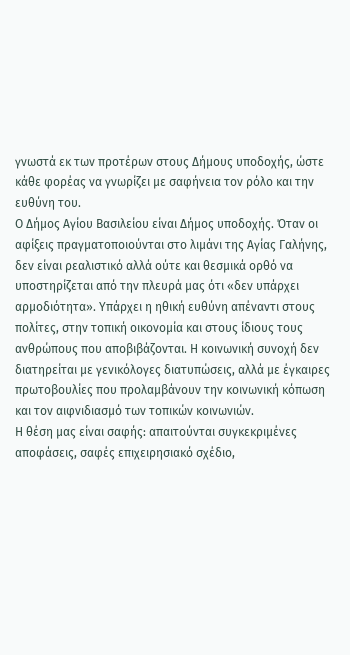γνωστά εκ των προτέρων στους Δήμους υποδοχής, ώστε κάθε φορέας να γνωρίζει με σαφήνεια τον ρόλο και την ευθύνη του.
Ο Δήμος Αγίου Βασιλείου είναι Δήμος υποδοχής. Όταν οι αφίξεις πραγματοποιούνται στο λιμάνι της Αγίας Γαλήνης, δεν είναι ρεαλιστικό αλλά ούτε και θεσμικά ορθό να υποστηρίζεται από την πλευρά μας ότι «δεν υπάρχει αρμοδιότητα». Υπάρχει η ηθική ευθύνη απέναντι στους πολίτες, στην τοπική οικονομία και στους ίδιους τους ανθρώπους που αποβιβάζονται. Η κοινωνική συνοχή δεν διατηρείται με γενικόλογες διατυπώσεις, αλλά με έγκαιρες πρωτοβουλίες που προλαμβάνουν την κοινωνική κόπωση και τον αιφνιδιασμό των τοπικών κοινωνιών.
Η θέση μας είναι σαφής: απαιτούνται συγκεκριμένες αποφάσεις, σαφές επιχειρησιακό σχέδιο,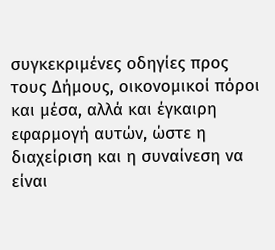συγκεκριμένες οδηγίες προς τους Δήμους, οικονομικοί πόροι και μέσα, αλλά και έγκαιρη εφαρμογή αυτών, ώστε η διαχείριση και η συναίνεση να είναι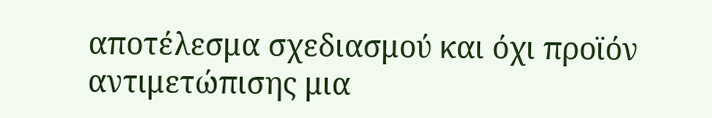αποτέλεσμα σχεδιασμού και όχι προϊόν αντιμετώπισης μια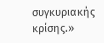συγκυριακής κρίσης.»